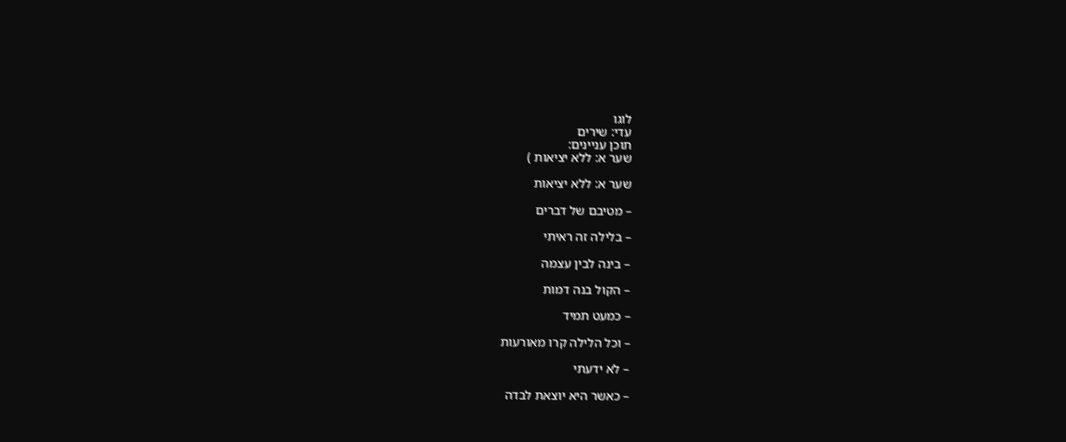לוגו
עדי: שירים
תוכן עניינים:
שער א: ללא יציאות )

שער א: ללא יציאות

– מטיבם של דברים

– בלילה זה ראיתי

– בינה לבין עצמה

– הקול בנה דמות

– כמעט תמיד

– וכל הלילה קרו מאורעות

– לא ידעתי

– כאשר היא יוצאת לבדה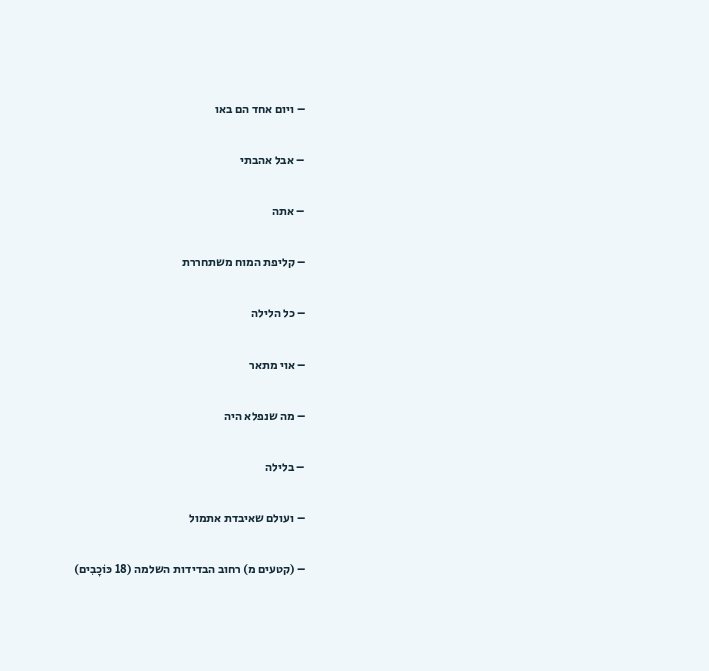– ויום אחד הם באו

– אבל אהבתי

– אתה

– קליפת המוח משתחררת

– כל הלילה

– אוי מתאר

– מה שנפלא היה

– בלילה

– ועולם שאיבדת אתמול

– (קטעים מ) רחוב הבדידות השלמה (18 כּוֹכָבִים)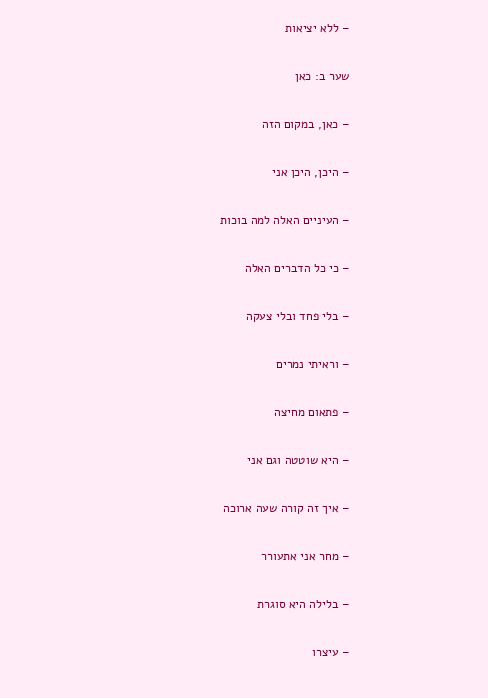– ללא יציאות

שער ב: כאן

– כאן, במקום הזה

– היכן, היכן אני

– העיניים האלה למה בוכות

– כי כל הדברים האלה

– בלי פחד ובלי צעקה

– וראיתי נמרים

– פתאום מחיצה

– היא שוטטה וגם אני

– איך זה קורה שעה ארוכה

– מחר אני אתעורר

– בלילה היא סוגרת

– עיצרו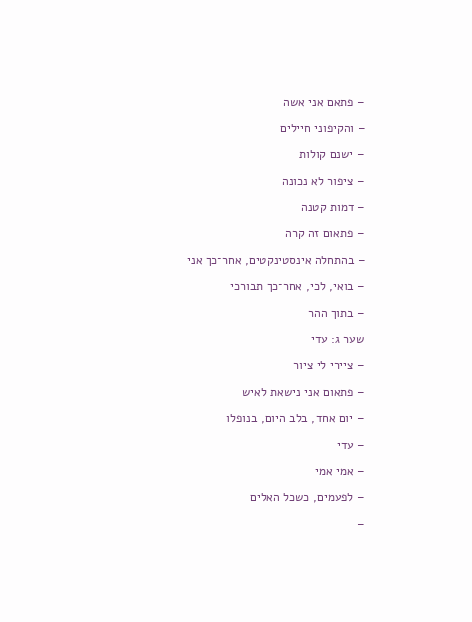– פתאם אני אשה

– והקיפוני חיילים

– ישנם קולות

– ציפור לא נכונה

– דמות קטנה

– פתאום זה קרה

– בהתחלה אינסטינקטים, אחר־כך אני

– בואי, לכי, אחר־כך תבורכי

– בתוך ההר

שער ג: עדי

– ציירי לי ציור

– פתאום אני נישאת לאיש

– יום אחד, בלב היום, בנופלו

– עדי

– אמי אמי

– לפעמים, כשכל האלים

–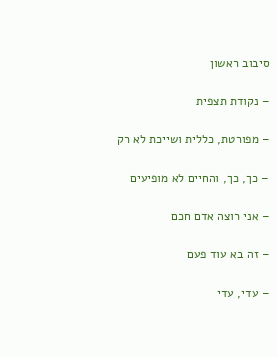סיבוב ראשון

– נקודת תצפית

– מפורטת, כללית ושייכת לא רק

– כך, כך, והחיים לא מופיעים

– אני רוצה אדם חכם

– זה בא עוד פעם

– עדי, עדי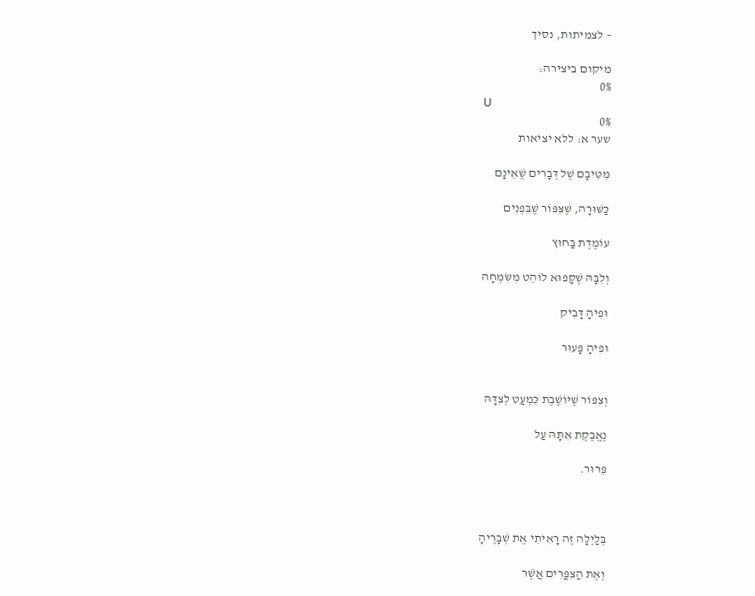– לצמיתות, נסיך

מיקום ביצירה:
0%
U
0%
שער א: ללא יציאות

מִטִּיבָם שֶׁל דְּבָרִים שֶׁאֵינָם

כַּשּׁוּרָה, שֶׁצִּפּוֹר שֶׁבִּפְנִים

עוֹמֶדֶת בַּחוּץ

וְלִבָּהּ שֶׁקָּפוּא לוֹהֵט מִשִּׂמְחָה

וּפִיהָ דָּבִיק

וּפִיהָ פָּעוּר


וְצִפּוֹר שֶׁיּוֹשֶׁבֶת כִּמְעַט לְצִדָּהּ

נֶאֱבֶקֶת אִתָּהּ עַל

פֵּרוּר.



בְּלַיְלָה זֶה רָאִיתִי אֶת שְׁבָרֶיהָ

וְאֶת הַצִּפֳּרִים אֲשֶׁר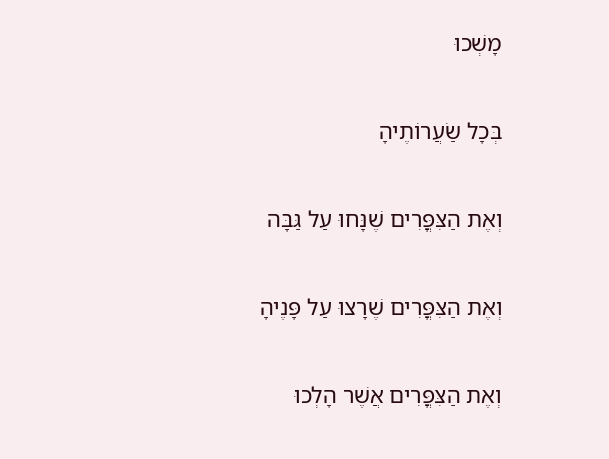מָשְׁכוּ

בְּכָל שַׂעֲרוֹתֶיהָ

וְאֶת הַצִּפֳּרִים שֶׁנָּחוּ עַל גַּבָּה

וְאֶת הַצִּפֳּרִים שֶׁרָצוּ עַל פָּנֶיהָ

וְאֶת הַצִּפֳּרִים אֲשֶׁר הָלְכוּ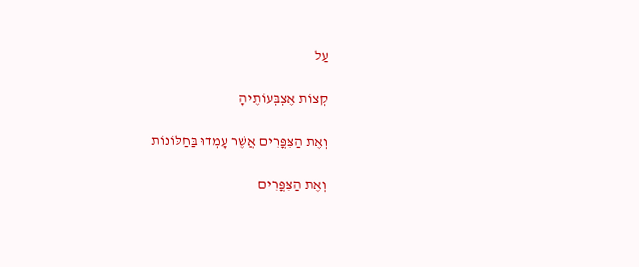עַל

קְצוֹת אֶצְבְּעוֹתֶיהָ

וְאֶת הַצִּפֳּרִים אֲשֶׁר עָמְדוּ בַּחַלּוֹנוֹת

וְאֶת הַצִּפֳּרִים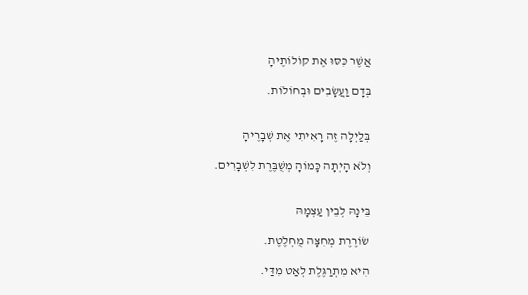אֲשֶׁר כִּסּוּ אֶת קוֹלוֹתֶיהָ

בְּדָם וַעֲשָׂבִים וּבְחוֹלוֹת.


בְּלַיְלָה זֶה רָאִיתִי אֶת שְׁבָרֶיהָ

וְלֹא הָיְתָה כָּמוֹהָ מְשֻׁבֶּרֶת לִשְׁבָרִים.


בֵּינָהּ לְבֵין עַצְמָהּ

שׂוֹרֶרֶת מְחִצָּה מֻחְלֶטֶת.

הִיא מִתְרַגֶּלֶת לְאַט מִדַּי.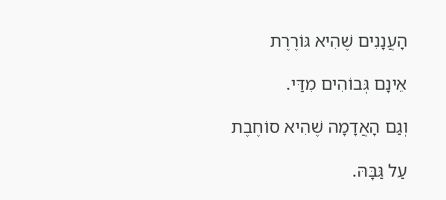הָעֲנָנִים שֶׁהִיא גּוֹרֶרֶת

אֵינָם גְּבוֹהִים מִדַּי.

וְגַם הָאֲדָמָה שֶׁהִיא סוֹחֶבֶת

עַל גַּבָּהּ.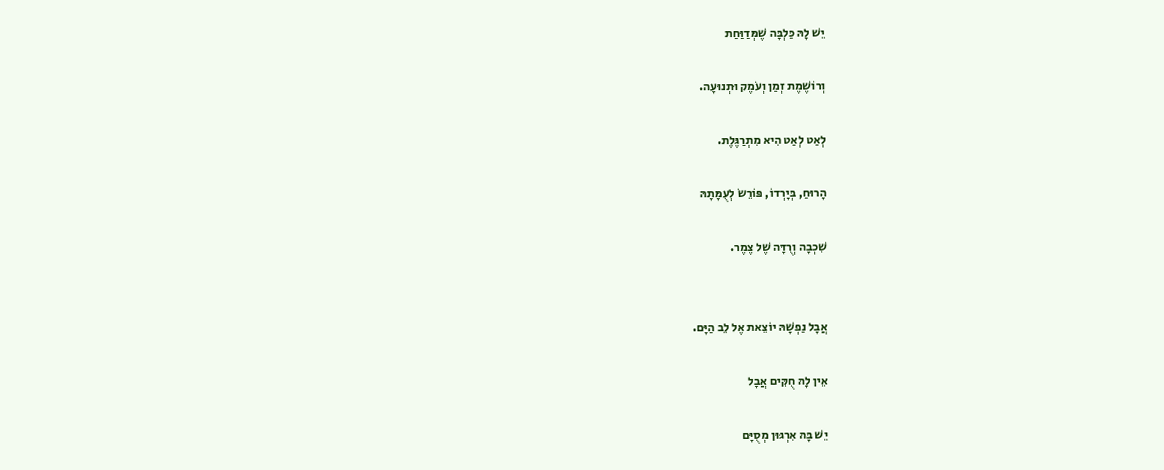יֵשׁ לָהּ כַּלְבָּה שֶׁמְּדַוַּחַת

וְרוֹשֶׁמֶת זְמַן וְעֹמֶק וּתְנוּעָה.

לְאַט לְאַט הִיא מִתְרַגֶּלֶת.

הָרוּחַ, בְּיָרְדוֹ, פּוֹרֵשׂ לְעֻמָּתָהּ

שִׁכְבָה וְרֻדָּה שֶׁל צֶמֶר.


אֲבָל נַפְשָׁהּ יוֹצֵאת אֶל לֵב הַיָּם.

אֵין לָהּ חֻקִּים אֲבָל

יֵשׁ בָּהּ אִרְגּוּן מְסֻיָּם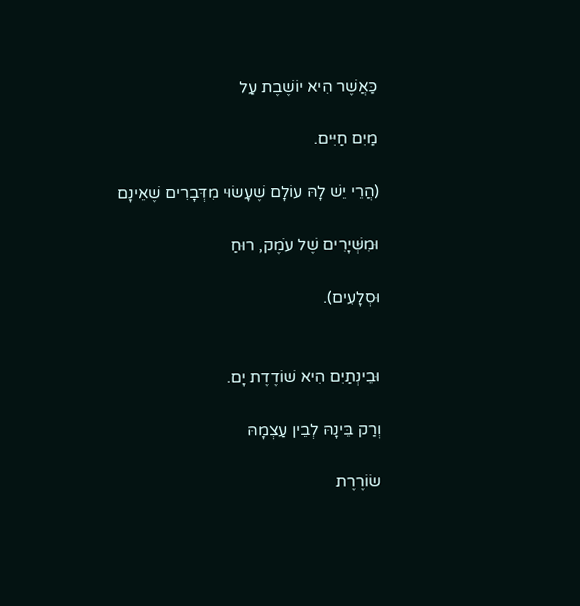כַּאֲשֶׁר הִיא יוֹשֶׁבֶת עַל

מַיִם חַיִּים.

(הֲרֵי יֵשׁ לָהּ עוֹלָם שֶׁעָשׂוּי מִדְּבָרִים שֶׁאֵינָם

וּמִשְּׁיָרִים שֶׁל עֹמֶק, רוּחַ

וּסְלָעִים).


וּבֵינְתַיִם הִיא שׁוֹדֶדֶת יָם.

וְרַק בֵּינָהּ לְבֵין עַצְמָהּ

שׂוֹרֶרֶת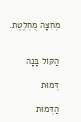מְחִצָּה מֻחְלֶטֶת.


הַקּוֹל בָּנָה

דְּמוּת

הַדְּמוּת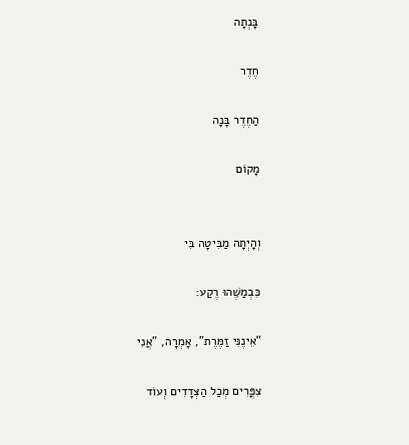בָּנְתָה

חֶדֶר

הַחֶדֶר בָּנָה

מָקוֹם


וְהָיְתָה מַבִּיטָה בִּי

כִּבְמַשֶּׁהוּ רֶקַע:

“אֵינֶנִּי זַמֶּרֶת”, אָמְרָה, "אֲנִי

צִפֳּרִים מְכַל הַצְּדָדִים וְעוֹד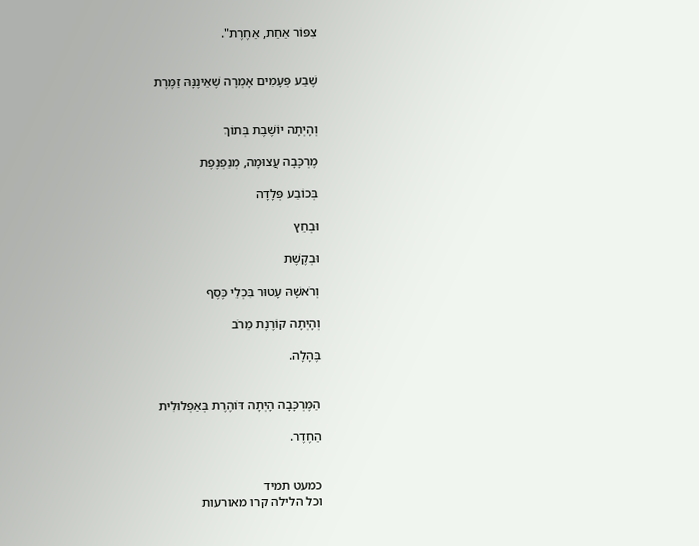צִפּוֹר אַחַת, אַחֶרֶת".


שֶׁבַע פְּעָמִים אָמְרָה שֶׁאֵינֶנָּהּ זַמֶּרֶת


וְהָיְתָה יוֹשֶׁבֶת בְּתוֹךְ

מֶרְכָּבָה עֲצוּמָה, מְנַפְנֶפֶת

בְּכוֹבַע פְּלָדָה

וּבְחֵץ

וּבְקֶשֶׁת

וְרֹאשָׁהּ עָטוּר בִּכְלֵי כֶּסֶף

וְהָיְתָה קוֹרֶנֶת מֵרֹב

בֶּהָלָה.


הַמֶּרְכָּבָה הָיְתָה דּוֹהֶרֶת בְּאַפְלוּלִית

הַחֶדֶר.


כמעט תמיד
וכל הלילה קרו מאורעות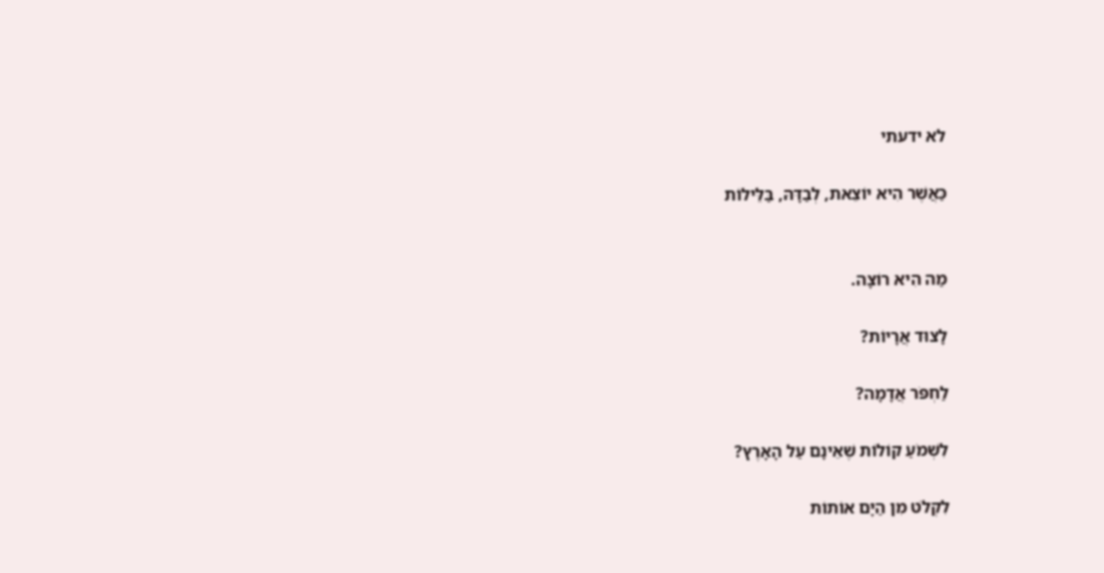לא ידעתי

כַּאֲשֶׁר הִיא יוֹצֵאת, לְבַדָּהּ, בַּלֵּילוֹת


מַה הִיא רוֹצָה.

לָצוּד אֲרָיוֹת?

לַחְפֹּר אֲדָמָה?

לִשְׁמֹעַ קוֹלוֹת שֶׁאֵינָם עַל הָאָרֶץ?

לִקְלֹט מִן הַיָּם אוֹתוֹת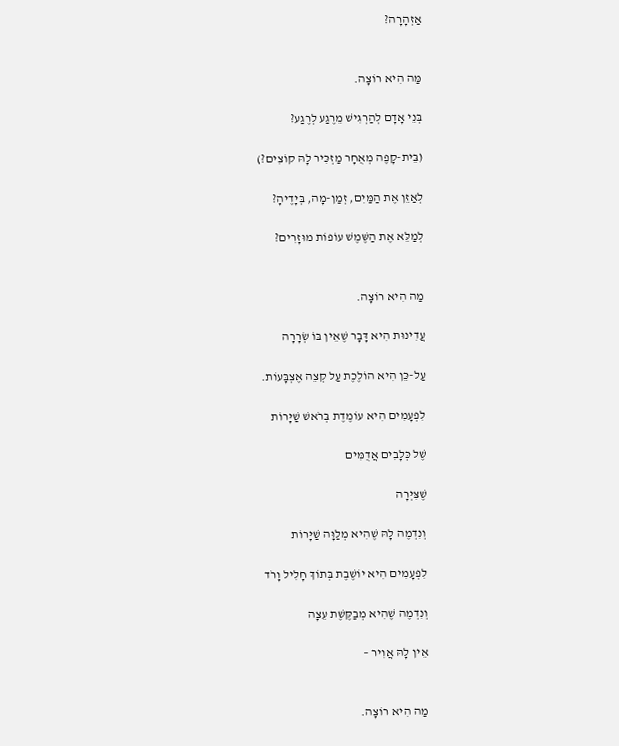אַזְהָרָה?


מַּה הִיא רוֹצָה.

בְּנֵי אָדָם לְהַרְגִּישׁ מֵרֶגַע לְרֶגַע?

(בֵּית-קָפֶה מְאֻחָר מַזְכִּיר לָהּ קוֹצִים?)

לְאַזֵּן אֶת הַמַּיִם, זְמַן-מָה, בְּיָדֶיהָ?

לְמַלֵּא אֶת הַשֶּׁמֶשׁ עוֹפוֹת מוּזָרִים?


מַה הִיא רוֹצָה.

עֲדִינוּת הִיא דָּבָר שֶׁאֵין בּוֹ שְׂרָרָה

עַל-כֵּן הִיא הוֹלֶכֶת עַל קְצֵה אֶצְבָּעוֹת.

לִפְעָמִים הִיא עוֹמֶדֶת בְּרֹאשׁ שַׁיָּרוֹת

שֶׁל כְּלָבִים אֲדֻמִּים

שֶׁצִּיְּרָה

וְנִדְמֶה לָהּ שֶׁהִיא מְלַוָּה שַׁיָּרוֹת

לִפְעָמִים הִיא יוֹשֶׁבֶת בְּתוֹךְ חָלִיל וָרֹד

וְנִדְמֶה שֶׁהִיא מְבַקֶּשֶׁת עֵצָה

אֵין לָהּ אֲוִיר –


מַה הִיא רוֹצָה.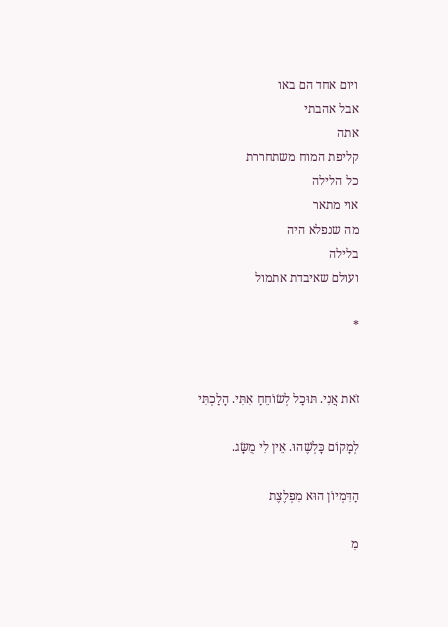ויום אחד הם באו
אבל אהבתי
אתה
קליפת המוח משתחררת
כל הלילה
אוי מתאר
מה שנפלא היה
בלילה
ועולם שאיבדת אתמול

*


זֹאת אֲנִי. תּוּכַל לְשׂוֹחֵחַ אִתִּי. הָלַכְתִּי

לְמָקוֹם כָּלְשֶׁהוּ. אֵין לִי מֻשָּׂג.

הַדִּמְיוֹן הוּא מִפְלֶצֶת

מִ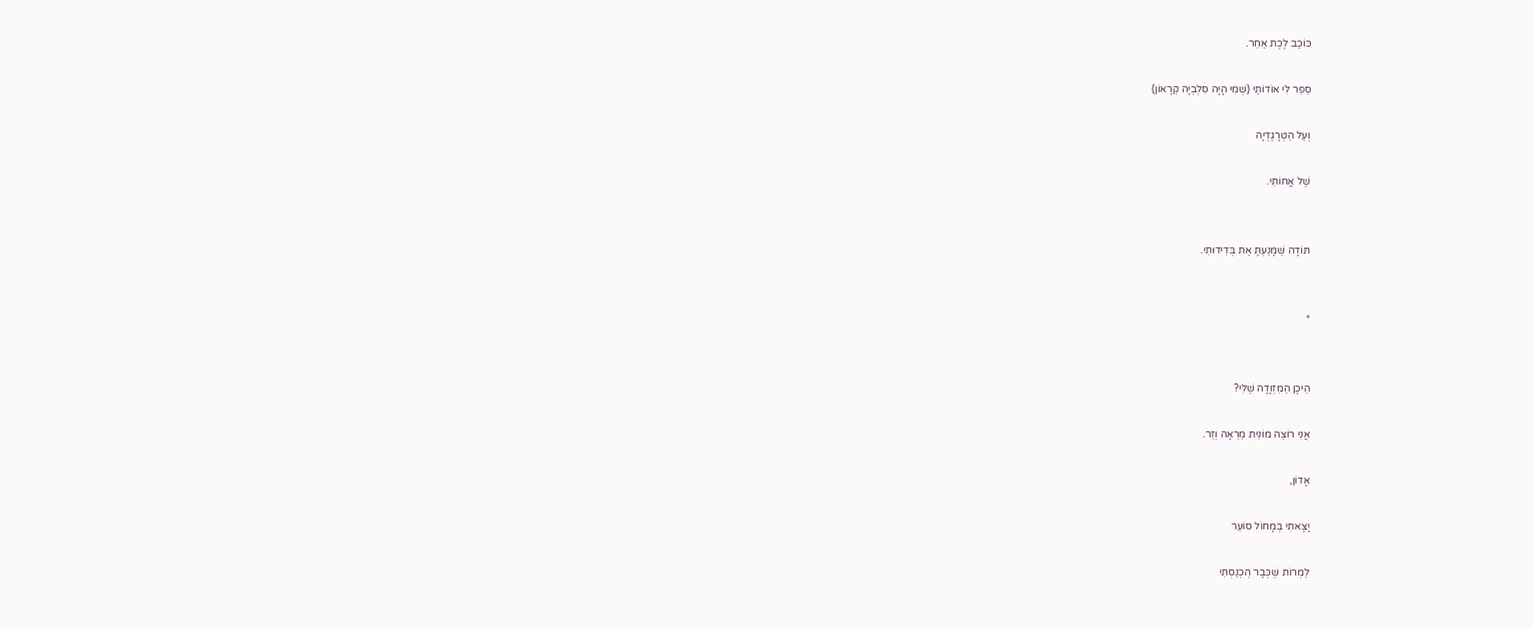כּוֹכַב לֶכֶת אַחֵר.

סַפֵּר לִי אוֹדוֹתַי (שְׁמִי הָיָה סִלְבְיָה קְרָאוֹן)

וְעַל הַטְּרָגֶדְיָה

שֶׁל אֲחוֹתִי.


תּוֹדָה שֶׁמָּנַעְתָּ אֶת בְּדִידוּתִי.


*


הֵיכָן הַמִּזְוָדָה שֶׁלִּי?

אֲנִי רוֹצֶה מוֹנִית מַרְאָה וְזֵר.

אָדוֹן,

יָצָאתִי בְּמָחוֹל סוֹעֵר

לַמְרוֹת שֶׁכְּבָר הֻכְנַסְתִּי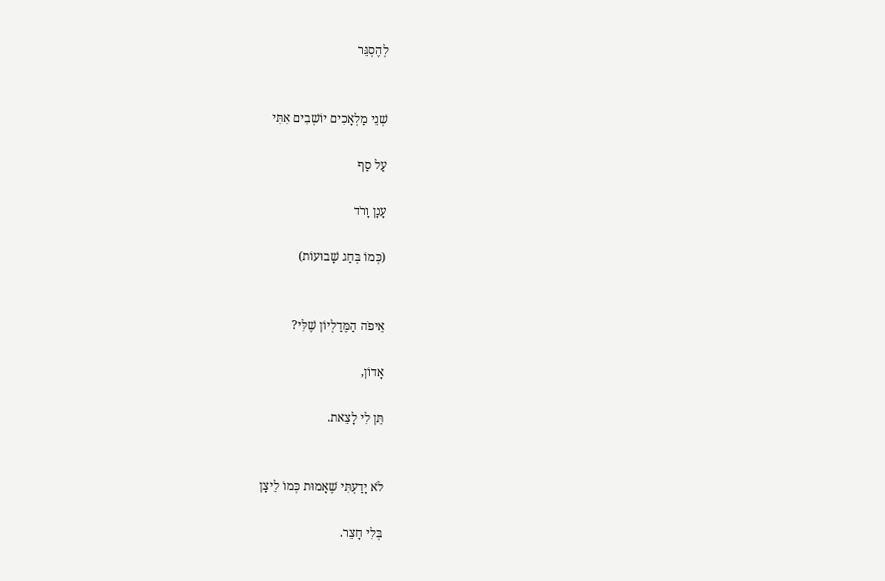לְהֶסְגֵּר


שְׁנֵי מַלְאָכִים יוֹשְׁבִים אִתִּי

עַל סַף

עָנָן וָרֹד

(כְּמוֹ בְּחַג שָׁבוּעוֹת)


אֵיפֹה הַמֶּדַלְיוֹן שֶׁלִּי?

אָדוֹן,

תֵּן לִי לָצֵאת.


לֹא יָדַעְתִּי שֶׁאָמוּת כְּמוֹ לֵיצָן

בְּלִי חָצֵר.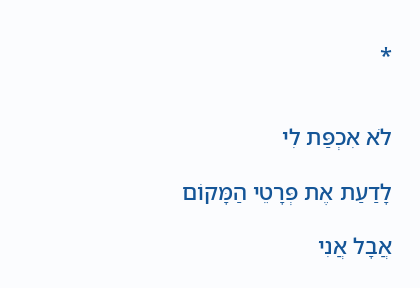*


לֹא אִכְפַּת לִי

לָדַעַת אֶת פְּרָטֵי הַמָּקוֹם

אֲבָל אֲנִי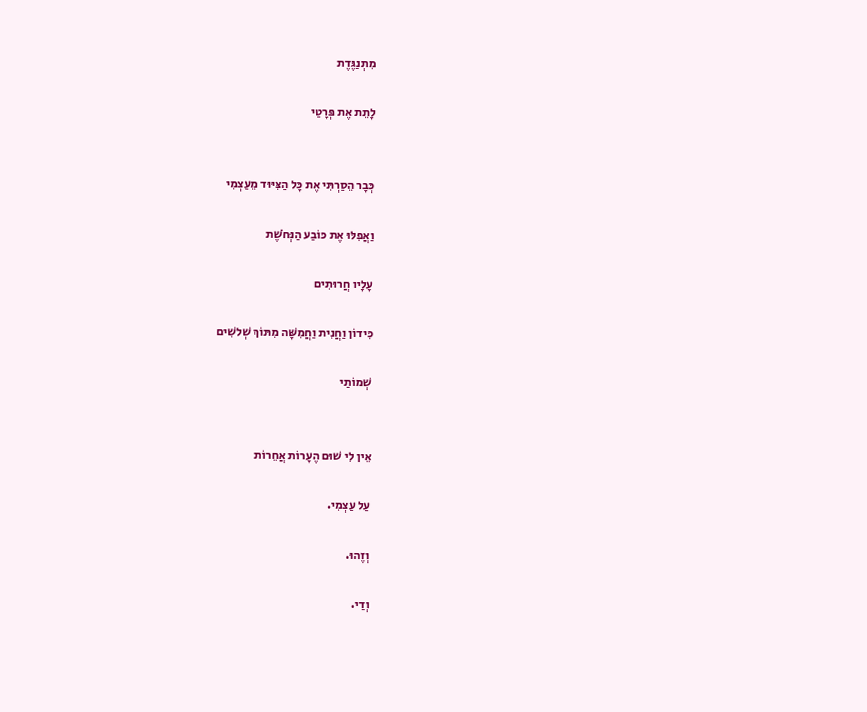מִתְנַגֶּדֶת

לָתֵת אֶת פְּרָטַי


כְּבָר הֵסַרְתִּי אֶת כָּל הַצִּיּוּד מֵעַצְמִי

וַאֲפִלּוּ אֶת כּוֹבַע הַנְּחֹשֶׁת

עָלָיו חֲרוּתִים

כִּידוֹן וַחֲנִית וַחֲמִשָּׁה מִתּוֹךְ שְׁלשִׁים

שְׁמוֹתַי


אֵין לִי שׁוּם הֶעָרוֹת אֲחֵרוֹת

עַל עַצְמִי.

וְזֶהוּ.

וְדַי.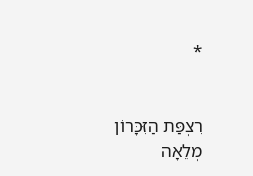*


רִצְפַּת הַזִּכָּרוֹן מְלֵאָה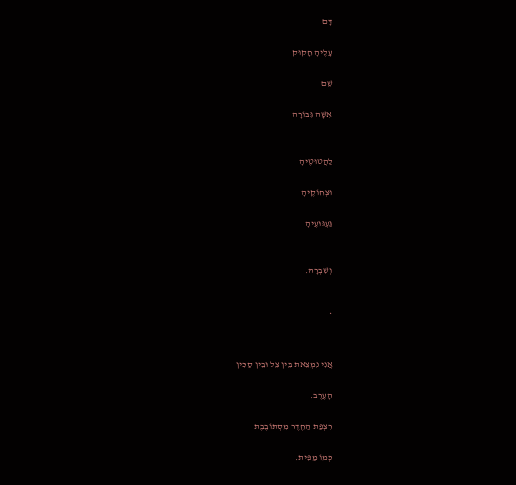דָּם

עָלֶיהָ חָקוּק

שֵׁם

אִשָּׁה גִּבּוֹרָה


לַהֲטוּטֶיהָ

וּצְחוֹקֶיהָ

גַּעְגּוּעֶיהָ


וְשִׁבְרָהּ.


*


אֲנִי נִמְצֵאת בֵּין צֵל וּבֵין סַכִּין

הָעֶרֶב.

רִצְפַּת הַחֶדֶר מִסְתּוֹבֶבֶת

כְּמוֹ מַפִּית.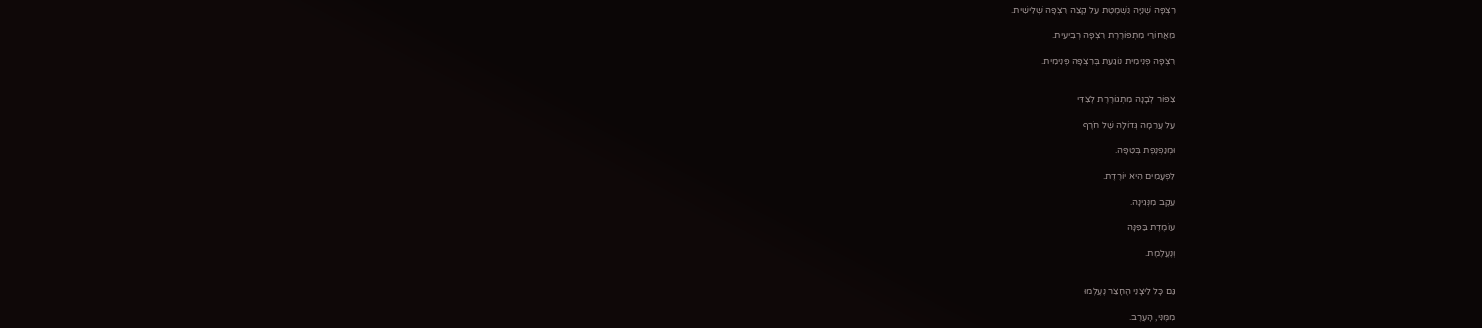רִצְפָּה שְׁנִיָּה נִשְׁמֶטֶת עַל קְצֵה רִצְפָּה שְׁלִישִׁית.

מֵאֲחוֹרַי מִתְפּוֹרֶרֶת רִצְפָּה רְבִיעִית.

רִצְפָּה פְּנִימִית נוֹגַעַת בְּרִצְפָּה פְּנִימִית.


צִפּוֹר לְבָנָה מִתְגוֹרֶרֶת לְצִדִּי

עַל עֲרֵמָה גְּדוֹלָה שֶׁל חֹרֶף

וּמְנַפְנֶפֶת בְּטִפָּה.

לִפְעָמִים הִיא יוֹרֶדֶת.

עֵקֶב מִנְּגִינָה.

עוֹמֶדֶת בַּפִּנָּה

וְנֶעֱלֶמֶת.


גַּם כָּל לֵיצָנֵי הֶחָצֵר נֶעֶלְמוּ

מִמֶּנִּי, הָעֶרֶב.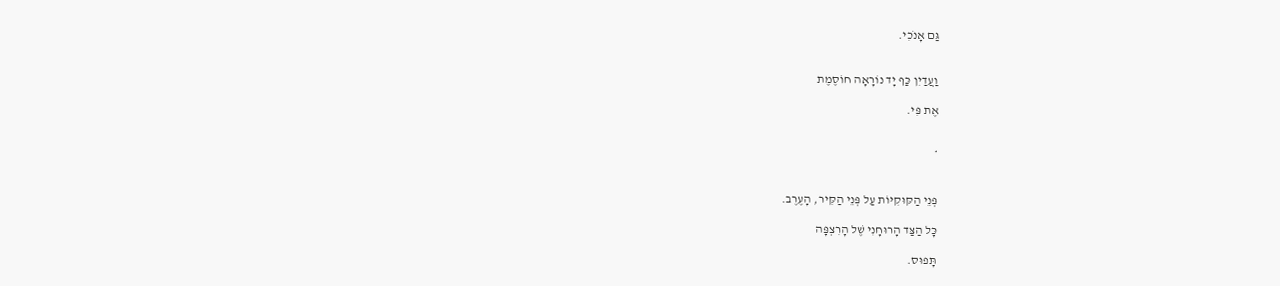גַּם אָנֹכִי.


וַעֲדַיִן כַּף יָד נוֹרָאָה חוֹסֶמֶת

אֶת פִּי.


*


פְּנֵי הַקּוּקִיּוֹת עַל פְּנֵי הַקִּיר, הָעֶרֶב.

כָּל הַצַּד הָרוּחָנִי שֶׁל הָרִצְפָּה

תָּפוּס.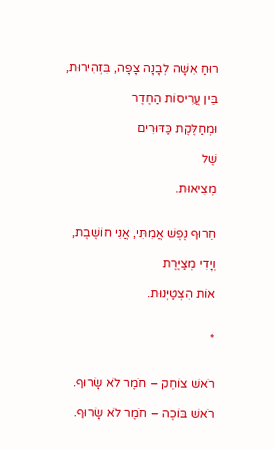רוּחַ אִשָּׁה לְבָנָה צָפָה, בִּזְהִירוּת,

בֵּין עֲרִיסוֹת הַחֶדֶר

וּמְחַלֶּקֶת כַּדּוּרִים

שֶׁל

מְצִיאוּת.


חֵרוּף נֶפֶשׁ אֲמִתִּי, אֲנִי חוֹשֶׁבֶת,

וְיָדִי מְצַיֶּרֶת

אוֹת הִצְטַיְּנוּת.


*


רֹאשׁ צוֹחֵק – חֹמֶר לֹא שָׂרוּף.

רֹאשׁ בּוֹכֶה – חֹמֶר לֹא שָׂרוּף.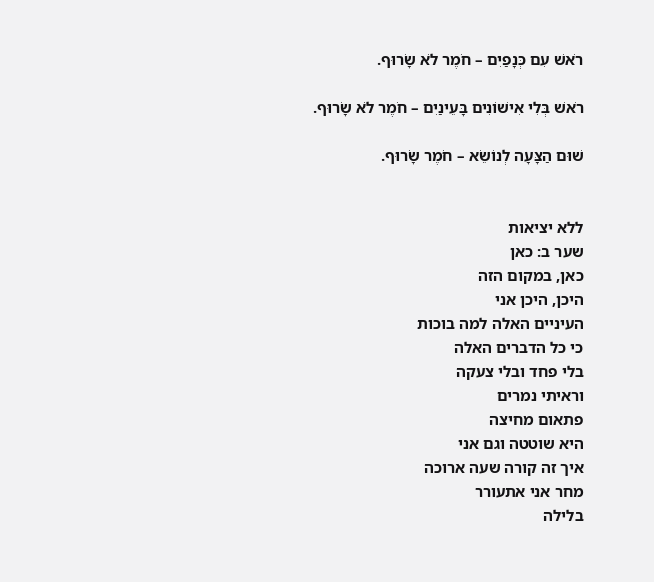רֹאשׁ עִם כְּנָפַיִם – חֹמֶר לֹא שָׂרוּף.

רֹאשׁ בְּלִי אִישׁוֹנִים בָּעֵינַיִם – חֹמֶר לֹא שָׂרוּף.

שׁוּם הַצָּעָה לְנוֹשֵׂא – חֹמֶר שָׂרוּף.


ללא יציאות
שער ב: כאן
כאן, במקום הזה
היכן, היכן אני
העיניים האלה למה בוכות
כי כל הדברים האלה
בלי פחד ובלי צעקה
וראיתי נמרים
פתאום מחיצה
היא שוטטה וגם אני
איך זה קורה שעה ארוכה
מחר אני אתעורר
בלילה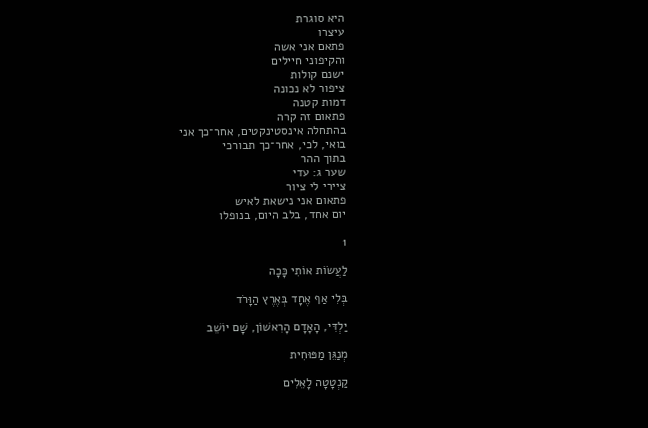היא סוגרת
עיצרו
פתאם אני אשה
והקיפוני חיילים
ישנם קולות
ציפור לא נכונה
דמות קטנה
פתאום זה קרה
בהתחלה אינסטינקטים, אחר־כך אני
בואי, לכי, אחר־כך תבורכי
בתוך ההר
שער ג: עדי
ציירי לי ציור
פתאום אני נישאת לאיש
יום אחד, בלב היום, בנופלו

1

לַעֲשׂוֹת אוֹתִי כָּכָה

בְּלִי אַף אֶחָד בְּאֶרֶץ הַוָּרֹד

יַלְדִּי, הָאָדָם הָרִאשׁוֹן, שָׁם יוֹשֵׁב

מְנַגֵּן מַפּוּחִית

קַנְטָטָה לָאֵלִים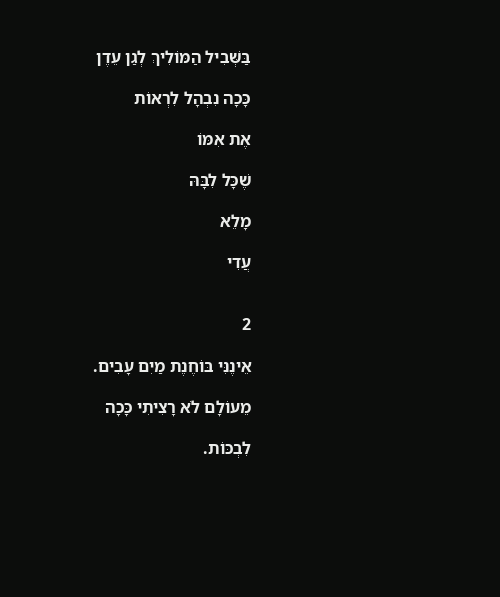בַּשְּׁבִיל הַמּוֹלִיךְ לְגַן עֵדֶן

כָּכָה נִבְהָל לִרְאוֹת

אֶת אִמּוֹ

שֶׁכָּל לִבָּהּ

מָלֵא

עֲדִי


2

אֵינֶנִּי בּוֹחֶנֶת מַיִם עָבִים.

מֵעוֹלָם לֹא רָצִיתִי כָּכָה

לִבְכּוֹת.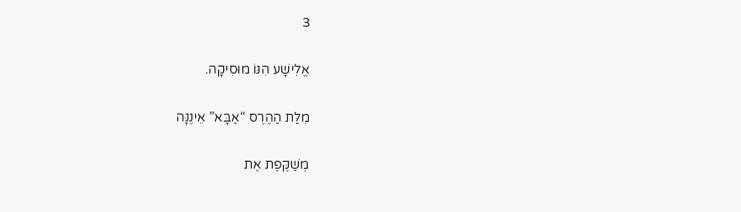3

אֱלִישָׁע הִנּוֹ מוּסִיקָה.

מִלַּת הַהֶרֶס “אַבָּא” אֵינֶנָּה

מְשַׁקֶּפֶת אֶת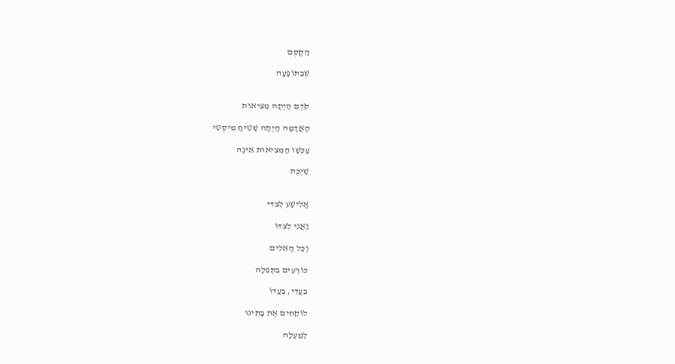הַקֶּסֶם

שֶׁבַּתּוֹפָעָה


קֹדֶם הָיְתָה מְצִיאוּת

הָאֲדָמָה הָיְתָה שָׁטִיחַ מִיסְטִי

עַכְשָׁו הַמְּצִיאוּת אֵינָהּ

שַׁיֶכֶת


אֱלִישָׁע לְצִדִּי

וַאֲנִי לְצִדּוֹ

וְכָל הָאֵלִים

כּוֹרְעִים בִּתְּפִלָּה

בַּעֲדִי, בַּעֲדוֹ

לוֹקְחִים אֶת בָּתֵּינוּ

לְמַעְלָה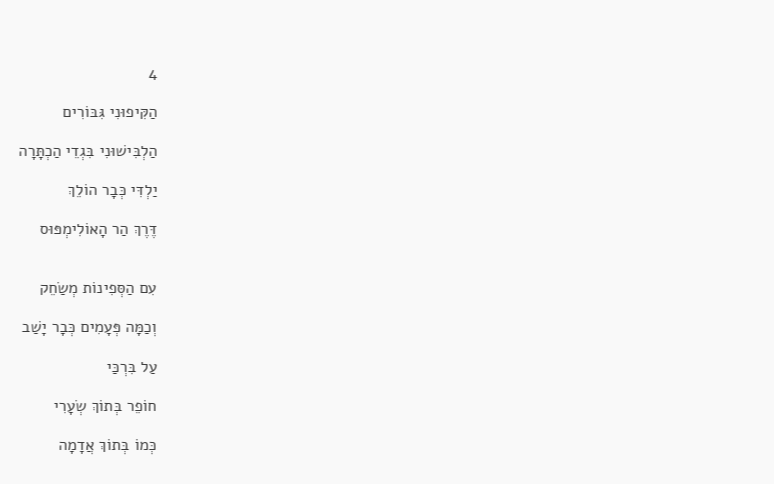4

הַקִּיפוּנִי גִּבּוֹרִים

הַלְבִּישׁוּנִי בִּגְדֵי הַכְתָּרָה

יַלְדִּי כְּבָר הוֹלֵךְ

דֶּרֶךְ הַר הָאוֹלִימְפּוּס


עִם הַסְּפִינוֹת מְשַׂחֵק

וְכַמָּה פְּעָמִים כְּבָר יָשַׁב

עַל בִּרְכַּי

חוֹפֵר בְּתוֹךְ שְׂעָרִי

כְּמוֹ בְּתוֹךְ אֲדָמָה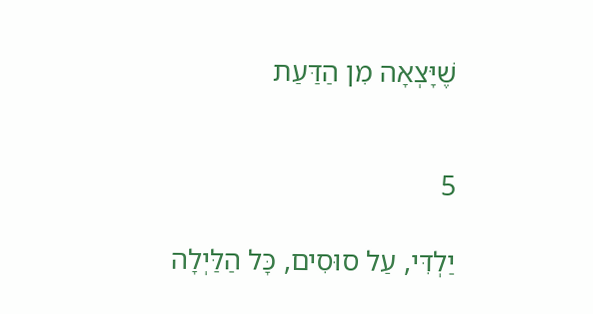שֶׁיָּצְאָה מִן הַדַּעַת


5

יַלְדִּי, עַל סוּסִים, כָּל הַלַּיְלָה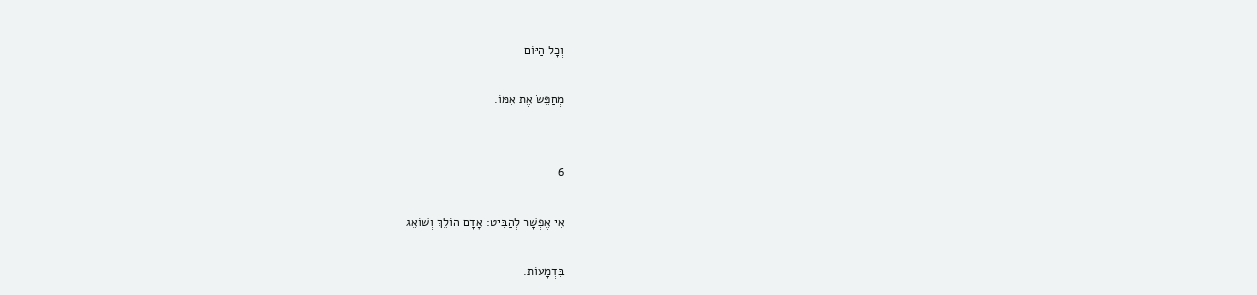וְכָל הַיּוֹם

מְחַפֵּשׂ אֶת אִמּוֹ.


6

אִי אֶפְשָׁר לְהַבִּיט: אָדָם הוֹלֵךְ וְשׁוֹאֵג

בִּדְמָעוֹת.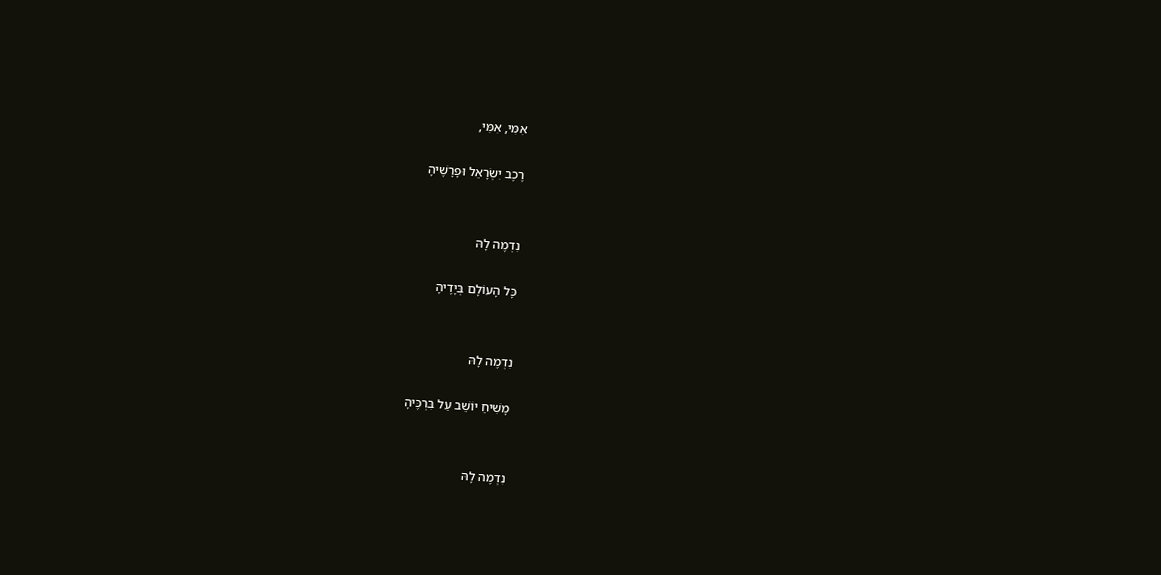אִמִּי, אִמִּי,

רֶכֶב יִשְׂרָאֵל וּפָרָשֶׁיהָ


נִדְמֶה לָהּ

כָּל הָעוֹלָם בְּיָדֶיהָ


נִדְמֶה לָהּ

מָשִׁיחַ יוֹשֵׁב עַל בִּרְכֶּיהָ


נִדְמֶה לָהּ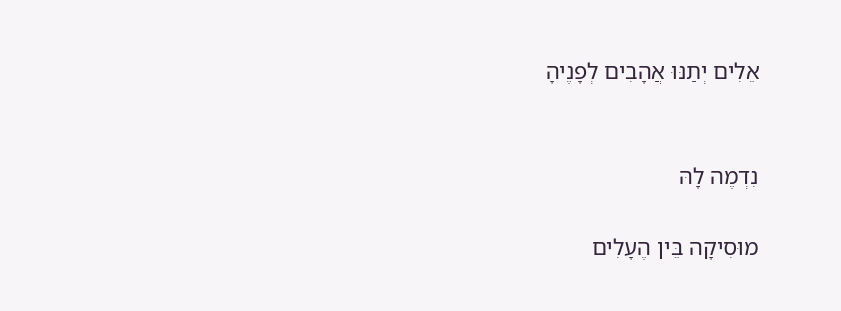אֵלִים יְתַנּוּ אֲהָבִים לְפָנֶיהָ


נִדְמֶה לָהּ

מוּסִיקָה בֵּין הֶעָלִים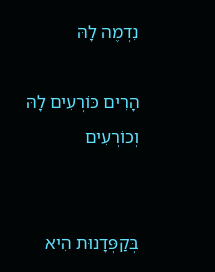נִדְמֶה לָהּ

הָרִים כּוֹרְעִים לָהּ וְכוֹרְעִים


בְּקַפְּדָנוּת הִיא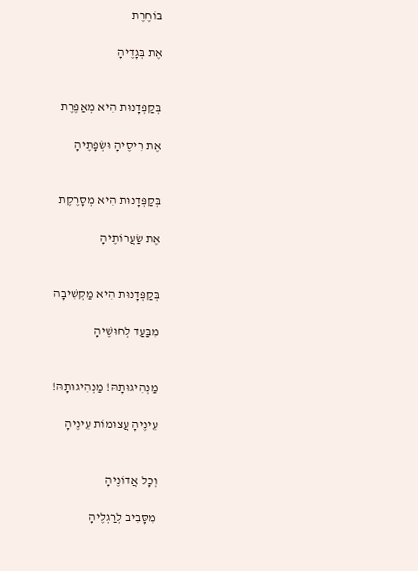בּוֹחֶרֶת

אֶת בְּגָדֶיהָ


בְּקַפְּדָנוּת הִיא מְאַפֶּרֶת

אֶת רִיסֶיהָ וּשְׂפָתֶיהָ


בְּקַפְּדָנוּת הִיא מְסָרֶקֶת

אֶת שַׂעֲרוֹתֶיהָ


בְּקַפְּדָנוּת הִיא מַקְשִׁיבָה

מִבַּעַד לְחוּשֶׁיהָ


מַנְהִיגוּתָהּ! מַנְהִיגוּתָהּ!

עֵינֶיהָ עֲצוּמוֹת עֵינֶיהָ


וְכָל אֲדוֹנֶיהָ

מִסָּבִיב לְרַגְלֶיהָ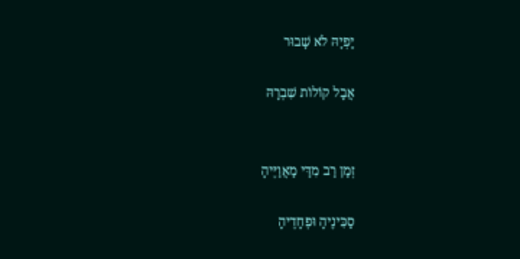יָפְיָהּ לֹא שָׁבוּר

אֲבָל קוֹלוֹת שִׁבְרָהּ


זְמַן רַב מִדַּי מַאֲוַיֶּיהָ

סַכִּינֶיהָ וּפְחָדֶיהָ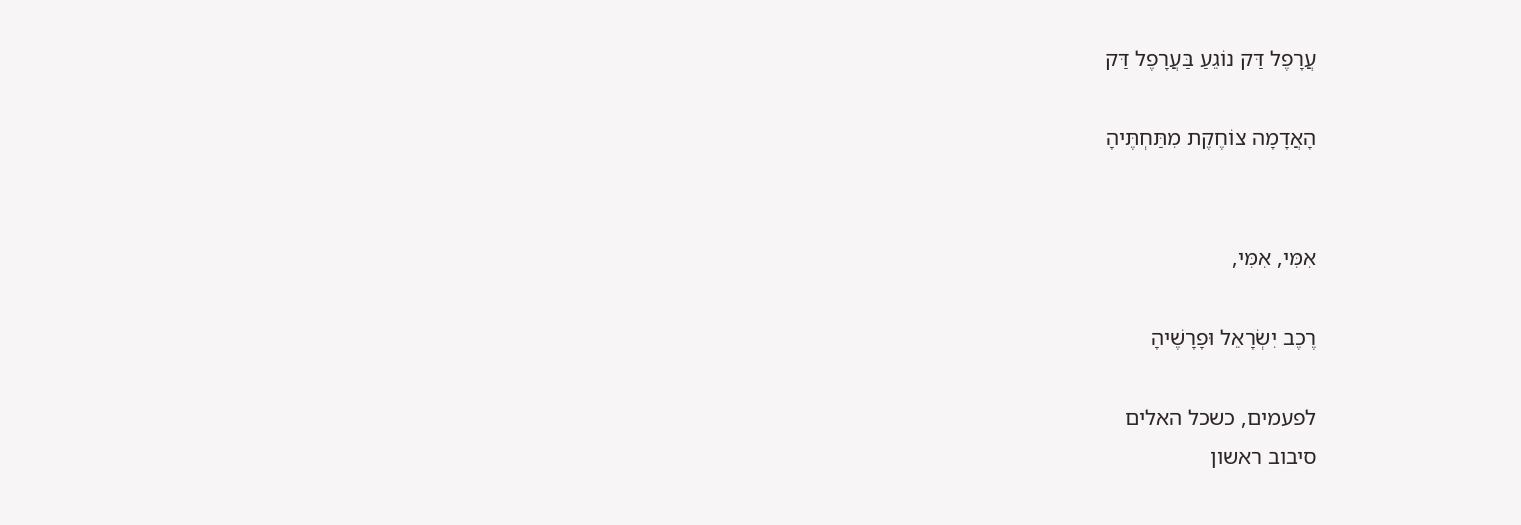עֲרָפֶל דַּק נוֹגֵעַ בַּעֲרָפֶל דַּק

הָאֲדָמָה צוֹחֶקֶת מִתַּחְתֶּיהָ


אִמִּי, אִמִּי,

רֶכֶב יִשְׂרָאֵל וּפָרָשֶׁיהָ

לפעמים, כשכל האלים
סיבוב ראשון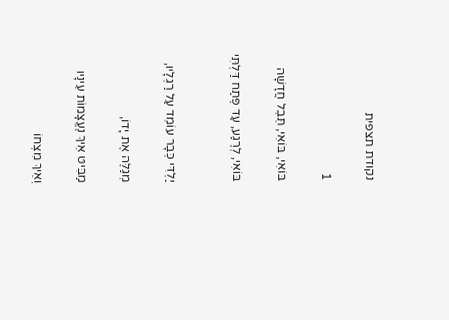נקודת תצפית

1

בּוֹאִי, בּוֹאִי, תֵּבֵל חֲדָשָׁה

בּוֹאִי, לְרֶגַע, עַד פֶּתַח דַּלְתִּי


יַלְדִּי כְּבָר עוֹמֵד עַל רַגְלָיו,

מְגַלֶּה אֶת יָדוֹ,

מַבִּיט אֵיךְ נֶעֱצָמוֹת עֵינָיו

וְאֵיךְ מִצְחוֹ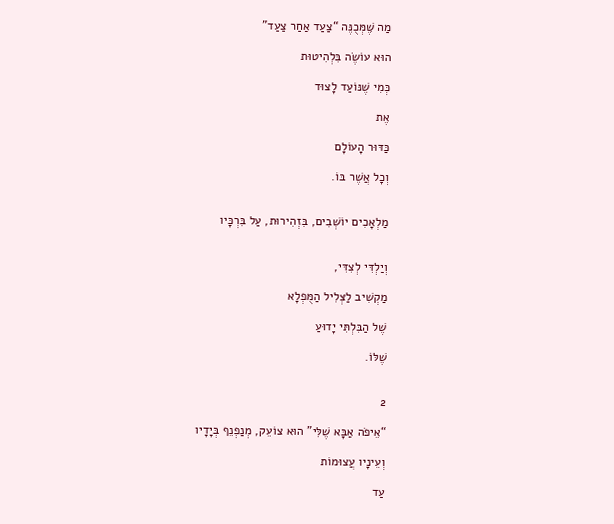מַה שֶּׁמְּכֻנֶּה “צַעַד אַחַר צַעַד”

הוּא עוֹשֶׂה בִּלְהִיטוּת

כְּמִי שֶׁנּוֹעַד לָצוּד

אֶת

כַּדּוּר הָעוֹלָם

וְכָל אֲשֶׁר בּוֹ.


מַלְאָכִים יוֹשְׁבִים, בִּזְהִירוּת, עַל בִּרְכָּיו


וְיַלְדִּי לְצִדִּי,

מַקְשִׁיב לַצְּלִיל הַמֻּפְלָא

שֶׁל הַבִּלְתִּי יָדוּעַ

שֶׁלּוֹ.


2

“אֵיפֹה אַבָּא שֶׁלִּי” הוּא צוֹעֵק, מְנַפְנֵף בְּיָדָיו

וְעֵינָיו עֲצוּמוֹת

עַד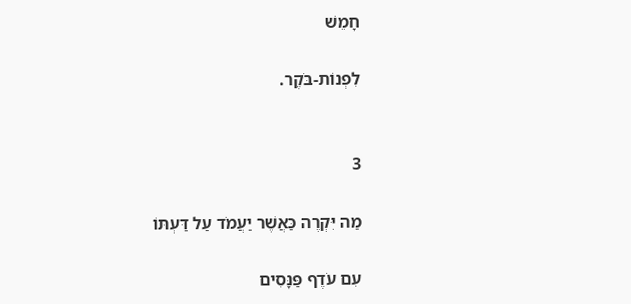חָמֵשׁ

לִפְנוֹת-בֹּקֶר.


3

מַה יִּקְרֶה כַּאֲשֶׁר יַעֲמֹד עַל דַּעְתּוֹ

עִם עֹדֶף פַּנָּסִים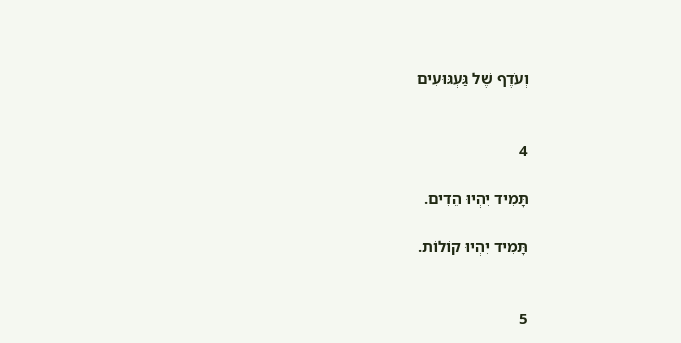וְעֹדֶף שֶׁל גַּעְגּוּעִים


4

תָּמִיד יִהְיוּ הֵדִים.

תָּמִיד יִהְיוּ קוֹלוֹת.


5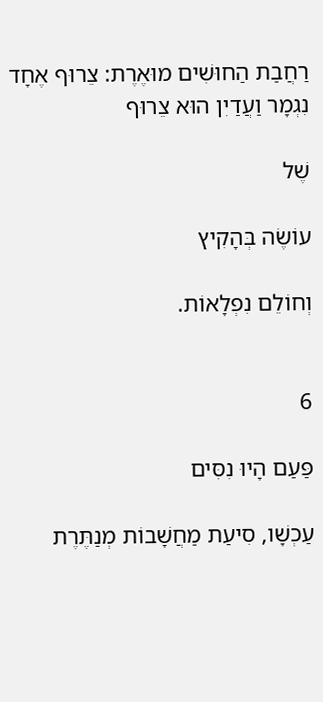רַחֲבַת הַחוּשִׁים מוּאֶרֶת: צֵרוּף אֶחָד נִגְמָר וַעֲדַיִן הוּא צֵרוּף

שֶׁל

עוֹשֶׂה בְּהָקִיץ

וְחוֹלֵם נִפְלָאוֹת.


6

פַּעַם הָיוּ נִסִּים

עַכְשָׁו, סִיעַת מַחֲשָׁבוֹת מְנַתֶּרֶת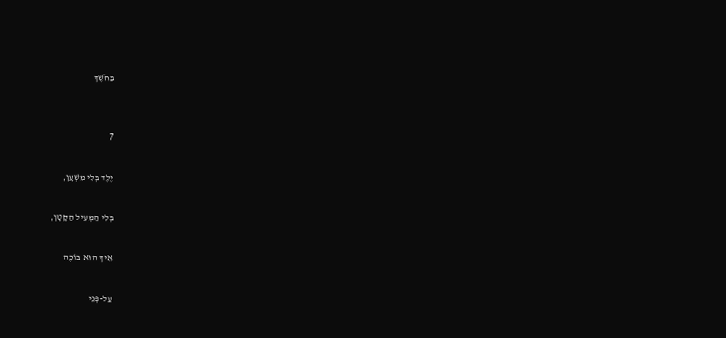בַּחֹשֶׁךְ


7

יֶלֶד בְּלִי מִשְׁעָן,

בְּלִי הַמְּעִיל הַקָּטָן,

אֵיךְ הוּא בּוֹכֶה

עַל-פְּנֵי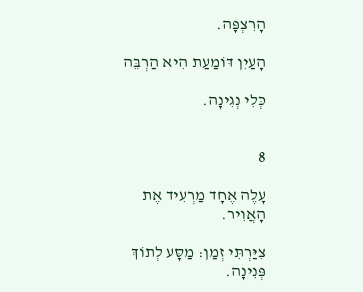הָרִצְפָּה.

הָעַיִן דּוֹמַעַת הִיא הַרְבֵּה

כְּלִי נְגִינָה.


8

עָלֶה אֶחָד מַרְעִיד אֶת הָאֲוִיר.

צִיַּרְתִּי זְמַן: מַסָּע לְתוֹךְ פְּנִינָה.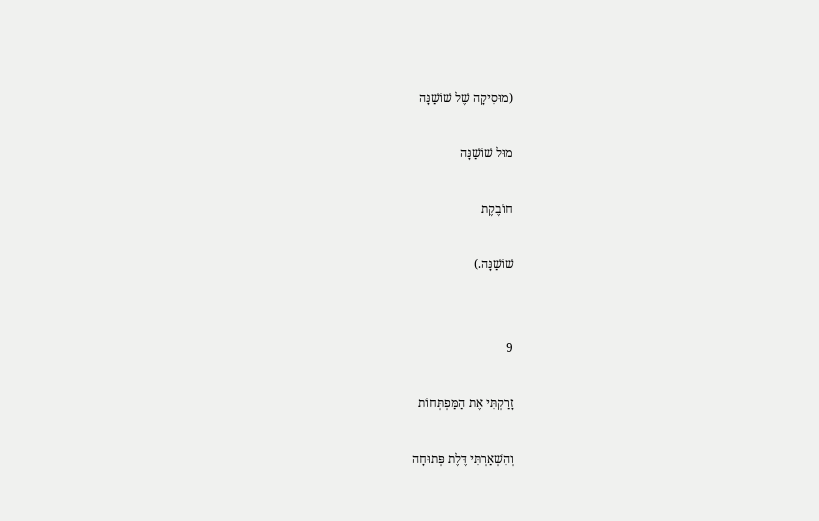(מוּסִיקָה שֶׁל שׁוֹשַׁנָּה

מוּל שׁוֹשַׁנָּה

חוֹבֶקֶת

שׁוֹשַׁנָּה.)


9

זָרַקְתִּי אֶת הַמַּפְתְּחוֹת

וְהִשְׁאַרְתִּי דֶּלֶת פְּתוּחָה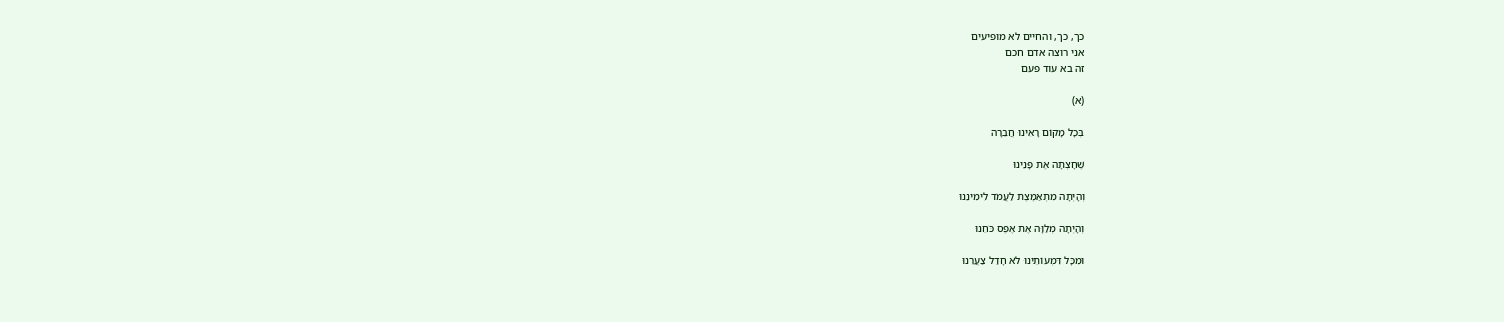כך, כך, והחיים לא מופיעים
אני רוצה אדם חכם
זה בא עוד פעם

(א)

בְּכָל מָקוֹם רָאִינוּ חֲבֵרָה

שֶׁחָצְתָה אֶת פָּנֵינוּ

וְהָיְתָה מִתְאַמֶּצֶת לַעֲמֹד לִימִינֵנוּ

וְהָיְתָה מְלַוָּה אֶת אֶפֶס כֹּחֵנוּ

וּמִכָּל דִּמְעוֹתֵינוּ לֹא חָדַל צַעֲרֵנוּ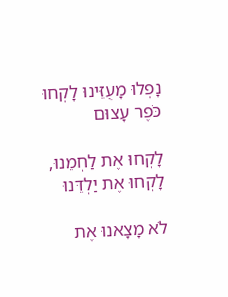נָפְלוּ מָעֻזֵּינוּ לָקְחוּ כֹּפֶר עָצוּם

לָקְחוּ אֶת לַחְמֵנוּ, לָקְחוּ אֶת יַלְדֵּנוּ

לֹא מָצָאנוּ אֶת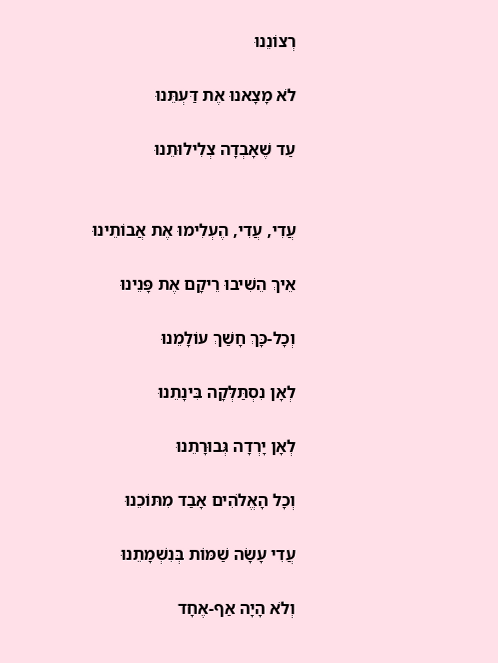רְצוֹנֵנוּ

לֹא מָצָאנוּ אֶת דַּעְתֵּנוּ

עַד שֶׁאָבְדָה צְלִילוּתֵנוּ


עֲדִי, עֲדִי, הֶעְלִימוּ אֶת אֲבוֹתֵינוּ

אֵיךְ הֵשִׁיבוּ רֵיקָם אֶת פָּנֵינוּ

וְכָל-כָּךְ חָשַׁךְ עוֹלָמֵנוּ

לְאָן נִסְתַּלְּקָה בִּינָתֵנוּ

לְאָן יָרְדָה גְּבוּרָתֵנוּ

וְכָל הָאֱלֹהִים אָבַד מִתּוֹכֵנוּ

עֲדִי עָשָׂה שַׁמּוֹת בְּנִשְׁמָתֵנוּ

וְלֹא הָיָה אַף-אֶחָד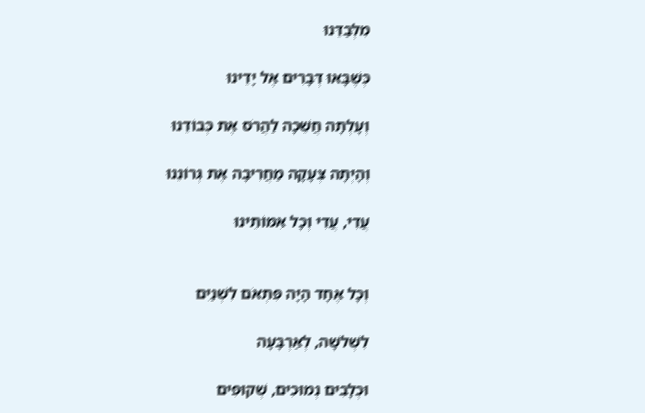מִלְּבַדֵּנוּ

כְּשֶׁבָּאוּ דְּבָרִים אֶל יָדֵינוּ

וְעָלְתָה חֲשֵׁכָה לַהֲרֹס אֶת כְּבוֹדֵנוּ

וְהָיְתָה צְעָקָה מַחֲרִיבָה אֶת גְּרוֹנֵנוּ

עֲדִי, עֲדִי וְכָל אִמּוֹתֵינוּ


וְכָל אֶחָד הָיָה פִּתְאֹם לִשְׁנַיִם

לִשְׁלשָׁה, לְאַרְבָּעָה

וּכְלָבִים נְמוּכִים, שְׁקוּפִים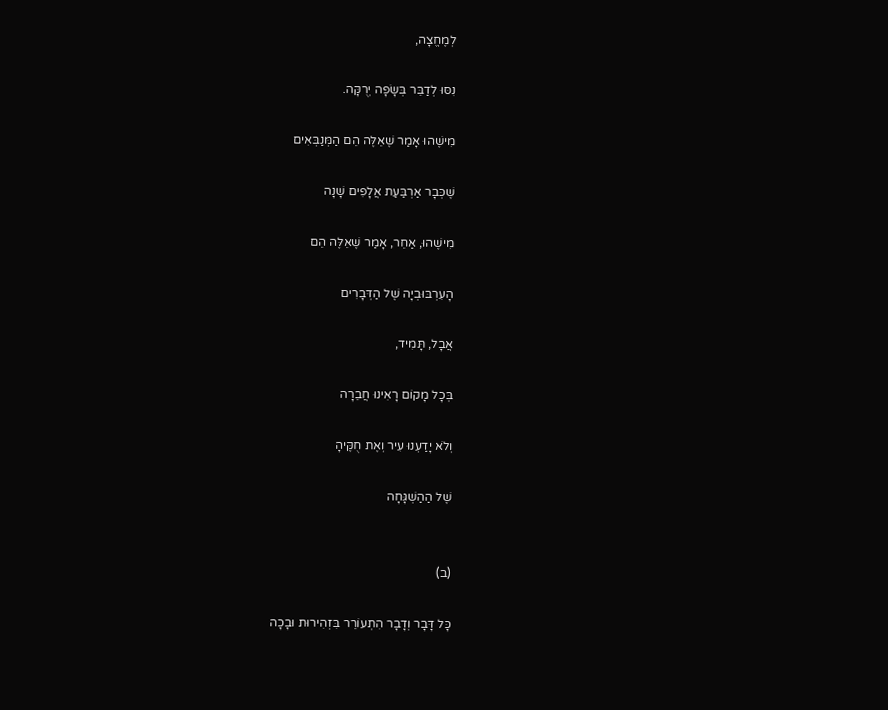לְמֶחֱצָה,

נִסּוּ לְדַבֵּר בְּשָׂפָה יְרֻקָּה.

מִישֶׁהוּ אָמַר שֶׁאֵלֶּה הֵם הַמְּנַבְּאִים

שֶׁכְּבָר אַרְבַּעַת אֲלָפִים שָׁנָה

מִישֶׁהוּ, אַחֵר, אָמַר שֶׁאֵלֶּה הֵם

הָעִרְבּוּבְיָה שֶׁל הַדְּבָרִים

אֲבָל, תָּמִיד,

בְּכָל מָקוֹם רָאִינוּ חֲבֵרָה

וְלֹא יָדַעְנוּ עִיר וְאֶת חֻקֶּיהָ

שֶׁל הַהַשְׁגָּחָה


(ב)

כָּל דָּבָר וְדָבָר הִתְעוֹרֵר בִּזְהִירוּת וּבָכָה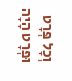וְכָל פְּרָט וּפְרָט הָיָה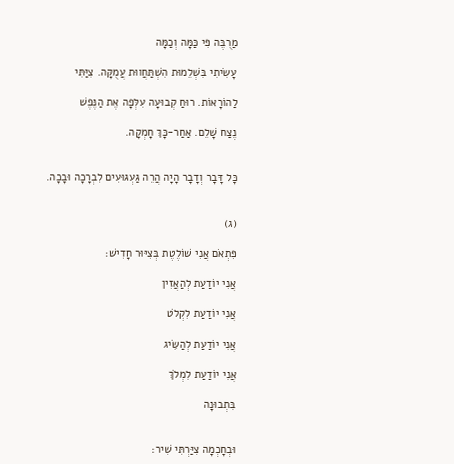מַרֻבֶּה פִּי כַּמָּה וְכַמָּה

עָשִׂיתִי בִּשְׁלֵמוּת הִשְׁתַּחֲווּת עֲמֻקָּה. צִיַּתִּי

לַהוֹרָאוֹת. רוּחַ קְבוּעָה עִלְּפָה אֶת הַנֶּפֶשׁ

נֶצַח שָׁלֵם. אַחַר-כָּךְ חָמְקָה.


כָּל דָּבָר וְדָבָר הָיָה הֲרֵה גַּעְגּוּעִים לִבְרָכָה וּבָכָה.


(ג)

פִּתְאֹם אֲנִי שׁוֹלֶטֶת בְּצִיּוּר חָדִישׁ:

אֲנִי יוֹדַעַת לְהַאֲזִין

אֲנִי יוֹדַעַת לִקְלֹט

אֲנִי יוֹדַעַת לְהַשִּׂיג

אֲנִי יוֹדַעַת לִמְלֹךְ

בִּתְבוּנָה


וּבְחָכְמָה צִיַּרְתִּי שִׁיר: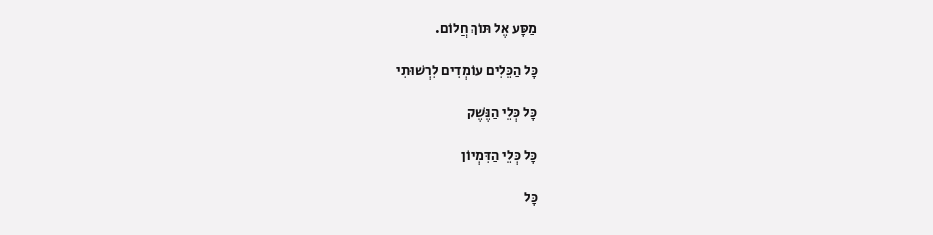מַסָּע אֶל תּוֹךְ חֲלוֹם.

כָּל הַכֵּלִים עוֹמְדִים לִרְשׁוּתִי

כָּל כְּלֵי הַנֶּשֶׁק

כָּל כְּלֵי הַדִּמְיוֹן

כָּל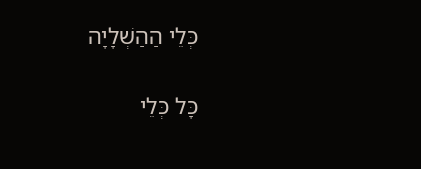כְּלֵי הַהַשְׁלָיָה

כָּל כְּלֵי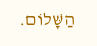הַשָּׁלוֹם.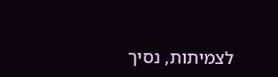לצמיתות, נסיך